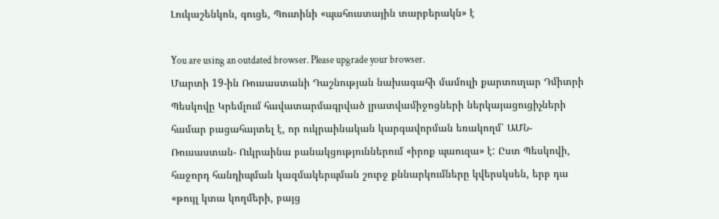Լուկաշենկոն, գուցե, Պուտինի «պահուստային տարբերակն» է

You are using an outdated browser. Please upgrade your browser.
Մարտի 19-ին Ռուսաստանի Դաշնության նախագահի մամուլի քարտուղար Դմիտրի Պեսկովը Կրեմլում հավատարմագրված լրատվամիջոցների ներկայացուցիչների համար բացահայտել է, որ ուկրաինական կարգավորման եռակողմ՝ ԱՄՆ-Ռուսաստան- Ուկրաինա բանակցություններում «իրոք պաուզա» է: Ըստ Պեսկովի, հաջորդ հանդիպման կազմակերպման շուրջ քննարկումները կվերսկսեն, երբ դա «թույլ կտա կողմերի, բայց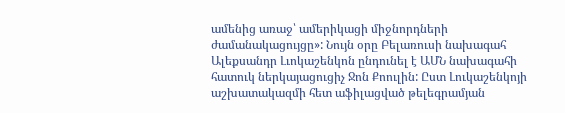ամենից առաջ՝ ամերիկացի միջնորդների ժամանակացույցը»: Նույն օրը Բելառուսի նախագահ Ալեքսանդր Լւոկաշենկոն ընդունել է ԱՄՆ նախագահի հատուկ ներկայացուցիչ Ջոն Քոուլին: Ըստ Լուկաշենկոյի աշխատակազմի հետ աֆիլացված թելեգրամյան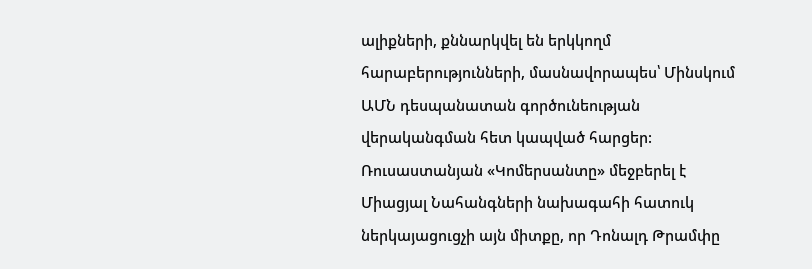ալիքների, քննարկվել են երկկողմ հարաբերությունների, մասնավորապես՝ Մինսկում ԱՄՆ դեսպանատան գործունեության վերականգման հետ կապված հարցեր: Ռուսաստանյան «Կոմերսանտը» մեջբերել է Միացյալ Նահանգների նախագահի հատուկ ներկայացուցչի այն միտքը, որ Դոնալդ Թրամփը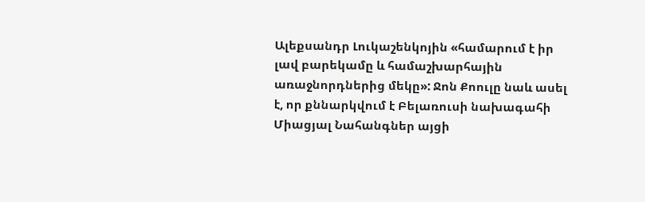Ալեքսանդր Լուկաշենկոյին «համարում է իր լավ բարեկամը և համաշխարհային առաջնորդներից մեկը»: Ջոն Քոուլը նաև ասել է, որ քննարկվում է Բելառուսի նախագահի Միացյալ Նահանգներ այցի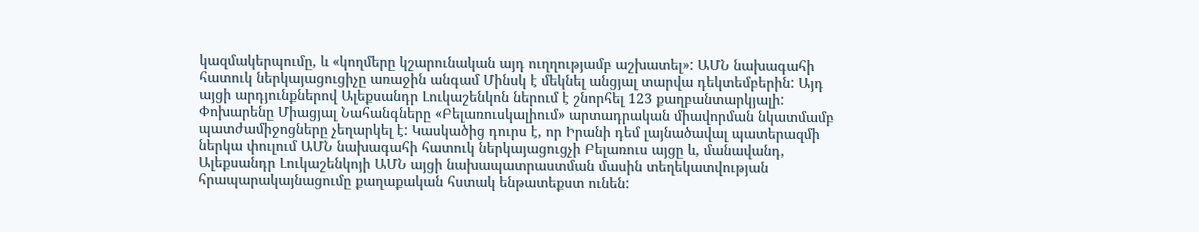կազմակերպումը, և «կողմերը կշարունական այդ ուղղությամբ աշխատել»: ԱՄՆ նախագահի հատուկ ներկայացուցիչը առաջին անգամ Մինսկ է մեկնել անցյալ տարվա դեկտեմբերին: Այդ այցի արդյունքներով Ալեքսանդր Լուկաշենկոն ներում է շնորհել 123 քաղբանտարկյալի: Փոխարենը Միացյալ Նահանգները «Բելառուսկալիում» արտադրական միավորման նկատմամբ պատժամիջոցները չեղարկել է: Կասկածից դուրս է, որ Իրանի դեմ լայնածավալ պատերազմի ներկա փուլում ԱՄՆ նախագահի հատուկ ներկայացուցչի Բելառուս այցը և, մանավանդ, Ալեքսանդր Լուկաշենկոյի ԱՄՆ այցի նախապատրաստման մասին տեղեկատվության հրապարակայնացումը քաղաքական հստակ ենթատեքստ ունեն: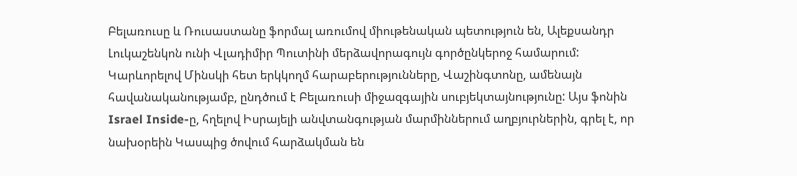Բելառուսը և Ռուսաստանը ֆորմալ առումով միութենական պետություն են, Ալեքսանդր Լուկաշենկոն ունի Վլադիմիր Պուտինի մերձավորագույն գործընկերոջ համարում: Կարևորելով Մինսկի հետ երկկողմ հարաբերությունները, Վաշինգտոնը, ամենայն հավանականությամբ, ընդծում է Բելառուսի միջազգային սուբյեկտայնությունը: Այս ֆոնին Israel Inside-ը, հղելով Իսրայելի անվտանգության մարմիններում աղբյուրներին, գրել է, որ նախօրեին Կասպից ծովում հարձակման են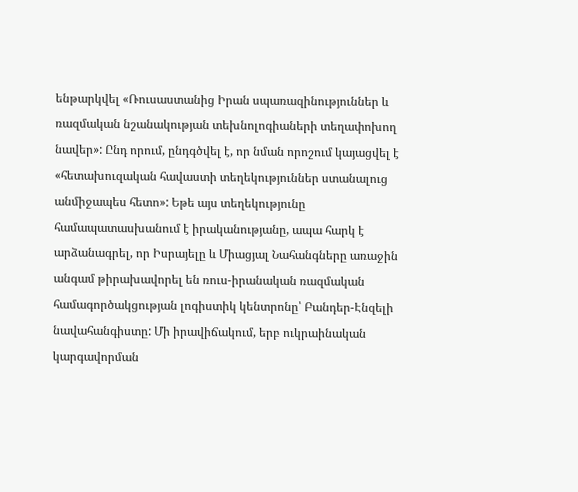ենթարկվել «Ռուսաստանից Իրան սպառազինություններ և ռազմական նշանակության տեխնոլոգիաների տեղափոխող նավեր»: Ընդ որում, ընդգծվել է, որ նման որոշում կայացվել է «հետախուզական հավաստի տեղեկություններ ստանալուց անմիջապես հետո»: Եթե այս տեղեկությունը համապատասխանում է իրականությանը, ապա հարկ է արձանագրել, որ Իսրայելը և Միացյալ Նահանգները առաջին անգամ թիրախավորել են ռուս-իրանական ռազմական համագործակցության լոգիստիկ կենտրոնը՝ Բանդեր-Էնզելի նավահանգիստը: Մի իրավիճակում, երբ ուկրաինական կարգավորման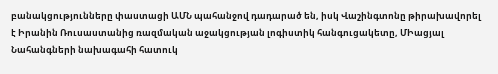բանակցությունները փաստացի ԱՄՆ պահանջով դադարած են, իսկ Վաշինգտոնը թիրախավորել է Իրանին Ռուսաստանից ռազմական աջակցության լոգիստիկ հանգուցակետը, ՄԻացյալ Նահանգների նախագահի հատուկ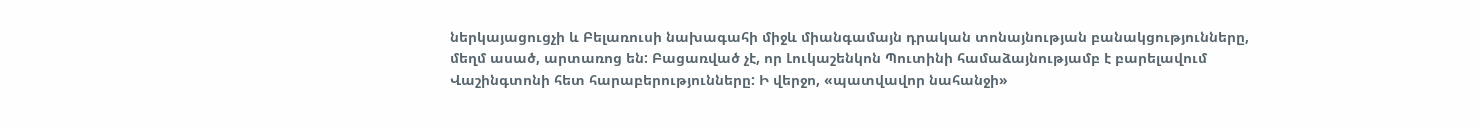ներկայացուցչի և Բելառուսի նախագահի միջև միանգամայն դրական տոնայնության բանակցությունները, մեղմ ասած, արտառոց են: Բացառված չէ, որ Լուկաշենկոն Պուտինի համաձայնությամբ է բարելավում Վաշինգտոնի հետ հարաբերությունները: Ի վերջո, «պատվավոր նահանջի»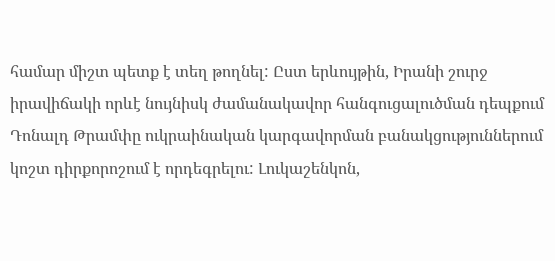համար միշտ պետք է տեղ թողնել: Ըստ երևույթին, Իրանի շուրջ իրավիճակի որևէ նույնիսկ ժամանակավոր հանգուցալուծման դեպքում Դոնալդ Թրամփը ուկրաինական կարգավորման բանակցություններում կոշտ դիրքորոշում է որդեգրելու: Լուկաշենկոն,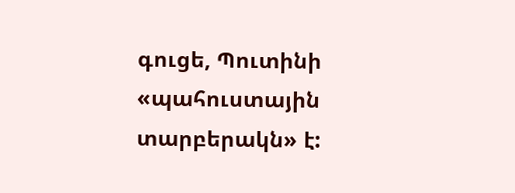գուցե, Պուտինի «պահուստային տարբերակն» է: